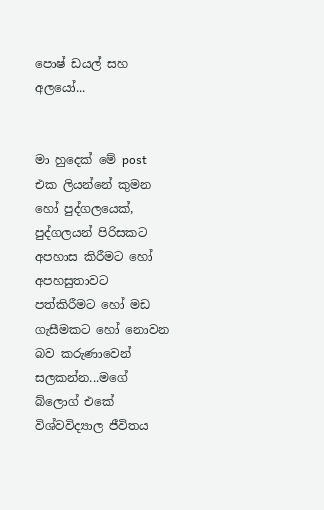පොෂ් ඩයල් සහ අලයෝ...


මා හුදෙක් මේ post එක ලියන්නේ කුමන හෝ පුද්ගලයෙක්, පුද්ගලයන් පිරිසකට අපහාස කිරීමට හෝ අපහසුතාවට පත්කිරීමට හෝ මඩ ගැසීමකට හෝ නොවන බව කරුණාවෙන් සලකන්න...මගේ බ්ලොග් එකේ විශ්වවිද්‍යාල ජීවිතය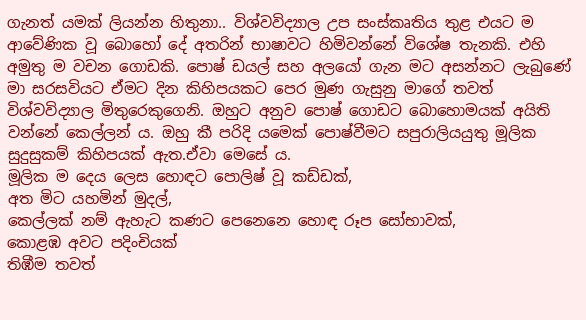ගැනත් යමක් ලියන්න හිතුනා.. විශ්වවිද්‍යාල උප සංස්කෘතිය තුළ එයට ම ආවේණික වූ බොහෝ දේ අතරින් භාෂාවට හිමිවන්නේ විශේෂ තැනකි. එහි අමුතු ම වචන ගොඩකි. පොෂ් ඩයල් සහ අලයෝ ගැන මට අසන්නට ලැබුණේ මා සරසවියට ඒමට දින කිහිපයකට පෙර මුණ ගැසුනු මාගේ තවත් විශ්වවිද්‍යාල මිතුරෙකුගෙනි. ඔහුට අනුව පොෂ් ගොඩට බොහොමයක් අයිති වන්නේ කෙල්ලන් ය. ඔහු කී පරිදි යමෙක් පොෂ්වීමට සපුරාලියයුතු මූලික සුදුසුකම් කිහිපයක් ඇත.ඒවා මෙසේ ය.
මූලික ම දෙය ලෙස හොඳට පොලිෂ් වූ කඩ්ඩක්,
අත මිට යහමින් මුදල්,
කෙල්ලක් නම් ඇහැට කණට පෙනෙනෙ හොඳ රූප සෝභාවක්,
කොළඹ අවට පදිංචියක්
තිඹීම තවත්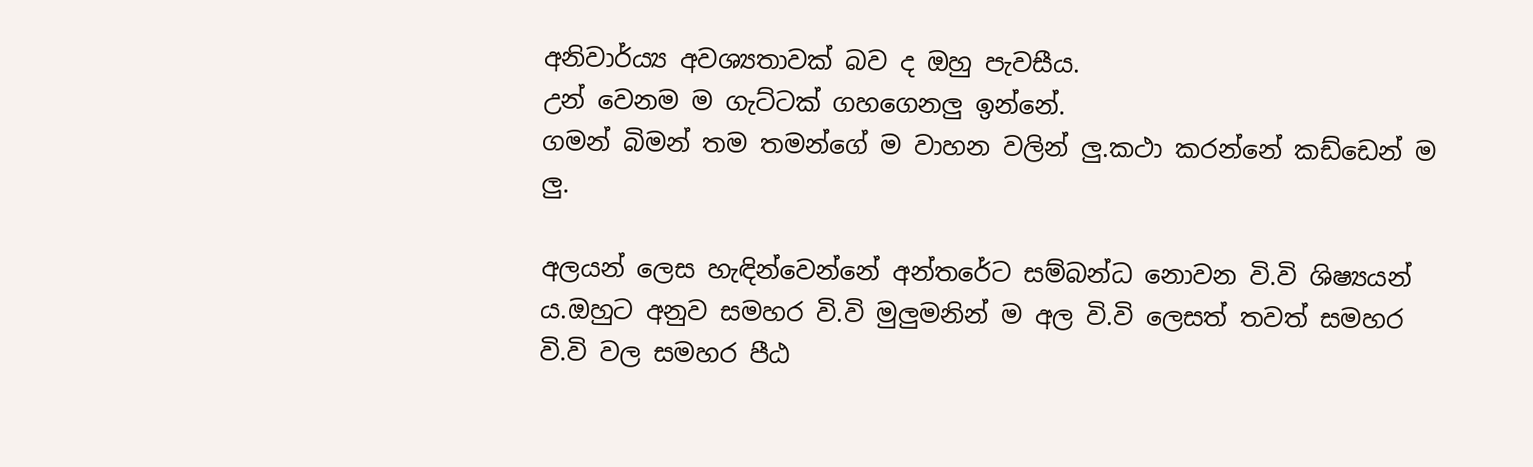අනිවාර්ය්‍ය අවශ්‍යතාවක් බව ද ඔහු පැවසීය.
උන් වෙනම ම ගැට්ටක් ගහගෙනලු ඉන්නේ.
ගමන් බිමන් තම තමන්ගේ ම වාහන වලින් ලු.කථා කරන්නේ කඩ්ඩෙන් ම ලු.

අලයන් ලෙස හැඳින්වෙන්නේ අන්තරේට සම්බන්ධ නොවන වි.වි ශිෂ්‍යයන් ය.ඔහුට අනුව සමහර වි.වි මුලුමනින් ම අල වි.වි ලෙසත් තවත් සමහර වි.වි වල සමහර පීඨ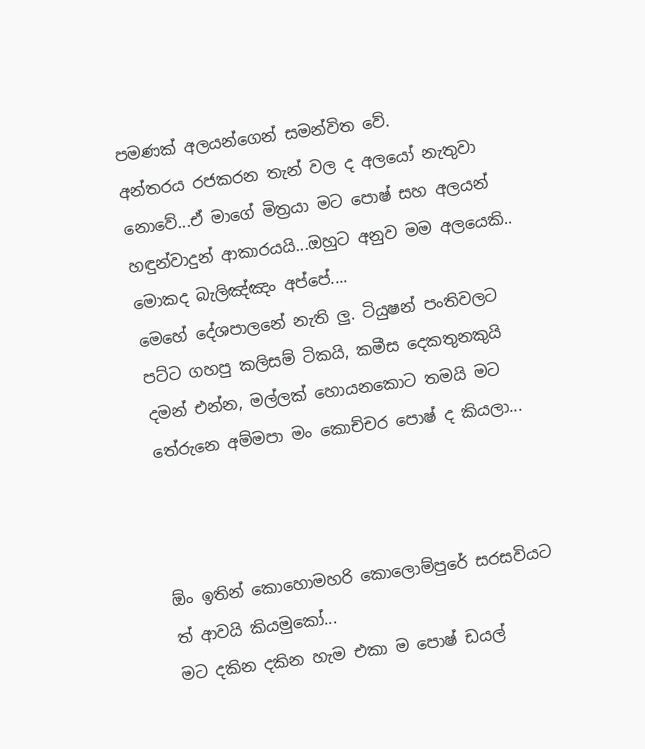පමණක් අලයන්ගෙන් සමන්විත වේ.
අන්තරය රජකරන තැන් වල ද අලයෝ නැතුවා නොවේ...ඒ මාගේ මිත්‍රයා මට පොෂ් සහ අලයන් හඳුන්වාදුන් ආකාරයයි...ඔහුට අනුව මම අලයෙකි.. මොකද බැලිඤ්ඤං අප්පේ....
මෙහේ දේශපාලනේ නැති ලු. ටියුෂන් පංතිවලට පට්ට ගහපු කලිසම් ටිකයි, කමීස දෙකතුනකුයි දමන් එන්න, මල්ලක් හොයනකොට තමයි මට තේරුනෙ අම්මපා මං කොච්චර පොෂ් ද කියලා...



ඕං ඉතින් කොහොමහරි කොලොම්පුරේ සරසවියට ත් ආවයි කියමුකෝ...
මට දකින දකින හැම එකා ම පොෂ් ඩයල්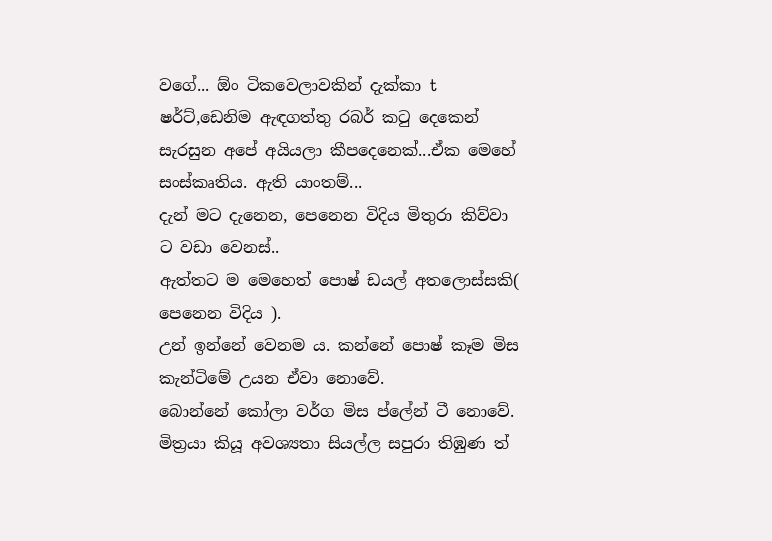වගේ... ඕං ටිකවෙලාවකින් දැක්කා t ෂර්ට්,ඩෙනිම ඇඳගත්තු රබර් කටු දෙකෙන් සැරසුන අපේ අයියලා කීපදෙනෙක්...ඒක මෙහේ සංස්කෘතිය. ඇති යාංතම්...
දැන් මට දැනෙන, පෙනෙන විදිය මිතුරා කිව්වා ට වඩා වෙනස්..
ඇත්තට ම මෙහෙත් පොෂ් ඩයල් අතලොස්සකි( පෙනෙන විදිය ).
උන් ඉන්නේ වෙනම ය. කන්නේ පොෂ් කෑම මිස කැන්ටිමේ උයන ඒවා නොවේ.
බොන්නේ කෝලා වර්ග මිස ප්ලේන් ටී නොවේ. මිත්‍රයා කියූ අවශ්‍යතා සියල්ල සපුරා තිඹුණ ත්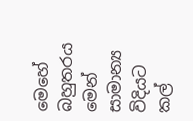මෙහේ බහුතරය මෙන් සාමාන්‍ය විදියට කල්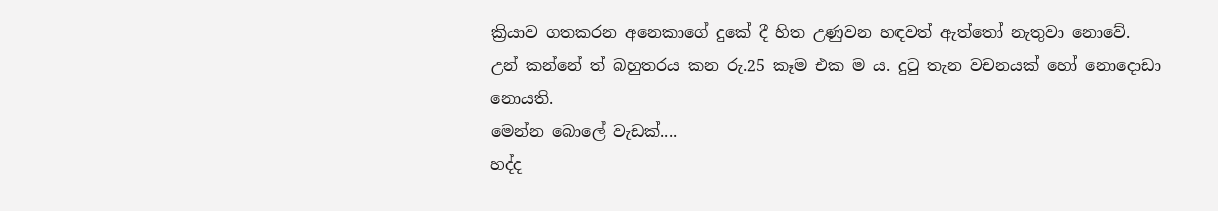ක්‍රියාව ගතකරන අනෙකාගේ දුකේ දී හිත උණුවන හඳවත් ඇත්තෝ නැතුවා නොවේ.
උන් කන්නේ ත් බහුතරය කන රු.25 කෑම එක ම ය. දුටු තැන වචනයක් හෝ නොදොඩා නොයති.
මෙන්න බොලේ වැඩක්....
හද්ද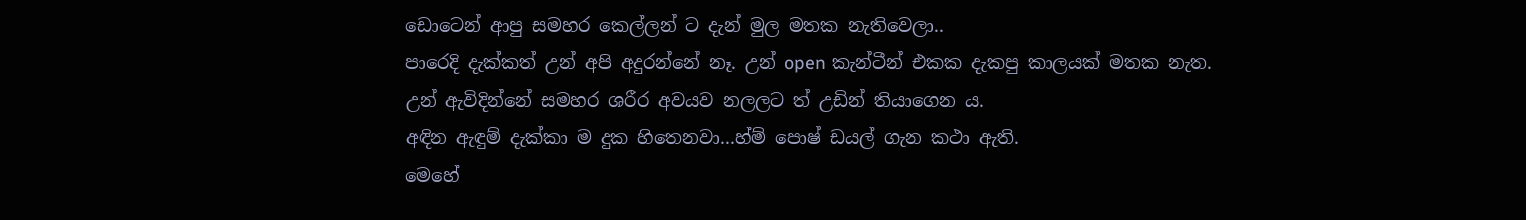ඩොටෙන් ආපු සමහර කෙල්ලන් ට දැන් මුල මතක නැතිවෙලා..
පාරෙදි දැක්කත් උන් අපි අදුරන්නේ නෑ. උන් open කැන්ටීන් එකක දැකපු කාලයක් මතක නැත.
උන් ඇවිදින්නේ සමහර ශරීර අවයව නලලට ත් උඩින් තියාගෙන ය.
අඳින ඇඳුම් දැක්කා ම දුක හිතෙනවා...හ්ම් පොෂ් ඩයල් ගැන කථා ඇති.
මෙහේ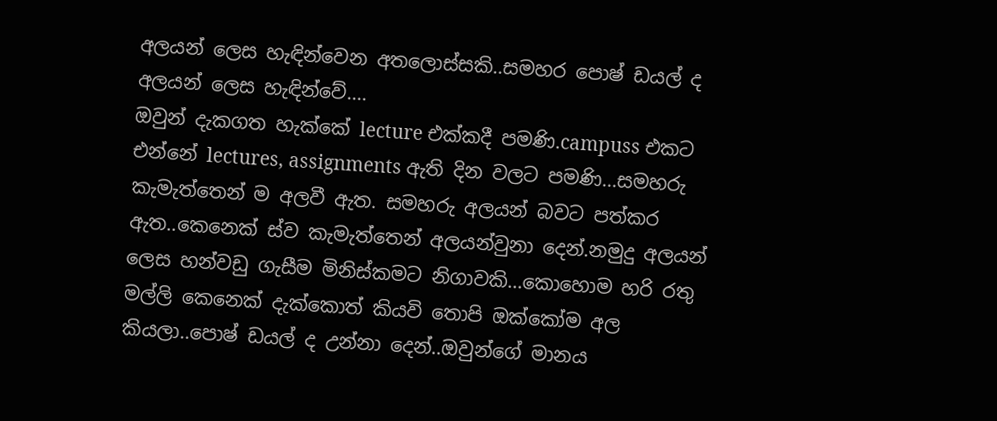අලයන් ලෙස හැඳින්වෙන අතලොස්සකි..සමහර පොෂ් ඩයල් ද අලයන් ලෙස හැඳින්වේ....
ඔවුන් දැකගත හැක්කේ lecture එක්කදී පමණි.campuss එකට එන්නේ lectures, assignments ඇති දින වලට පමණි...සමහරු කැමැත්තෙන් ම අලවී ඇත. සමහරු අලයන් බවට පත්කර ඇත..කෙනෙක් ස්ව කැමැත්තෙන් අලයන්වුනා දෙන්.නමුදු අලයන් ලෙස හන්වඩු ගැසීම මිනිස්කමට නිගාවකි...කොහොම හරි රතු මල්ලි කෙනෙක් දැක්කොත් කියවි තොපි ඔක්කෝම අල කියලා..පොෂ් ඩයල් ද උන්නා දෙන්..ඔවුන්ගේ මානය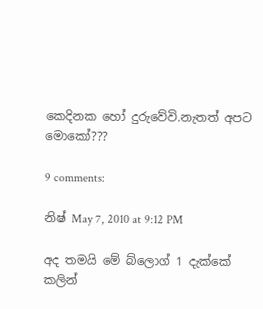කෙදිනක හෝ දුරුවේවි.නැතත් අපට මොකෝ???

9 comments:

නිෂ් May 7, 2010 at 9:12 PM

අද තමයි මේ බ්ලොග් 1 දැක්කේ
කලින්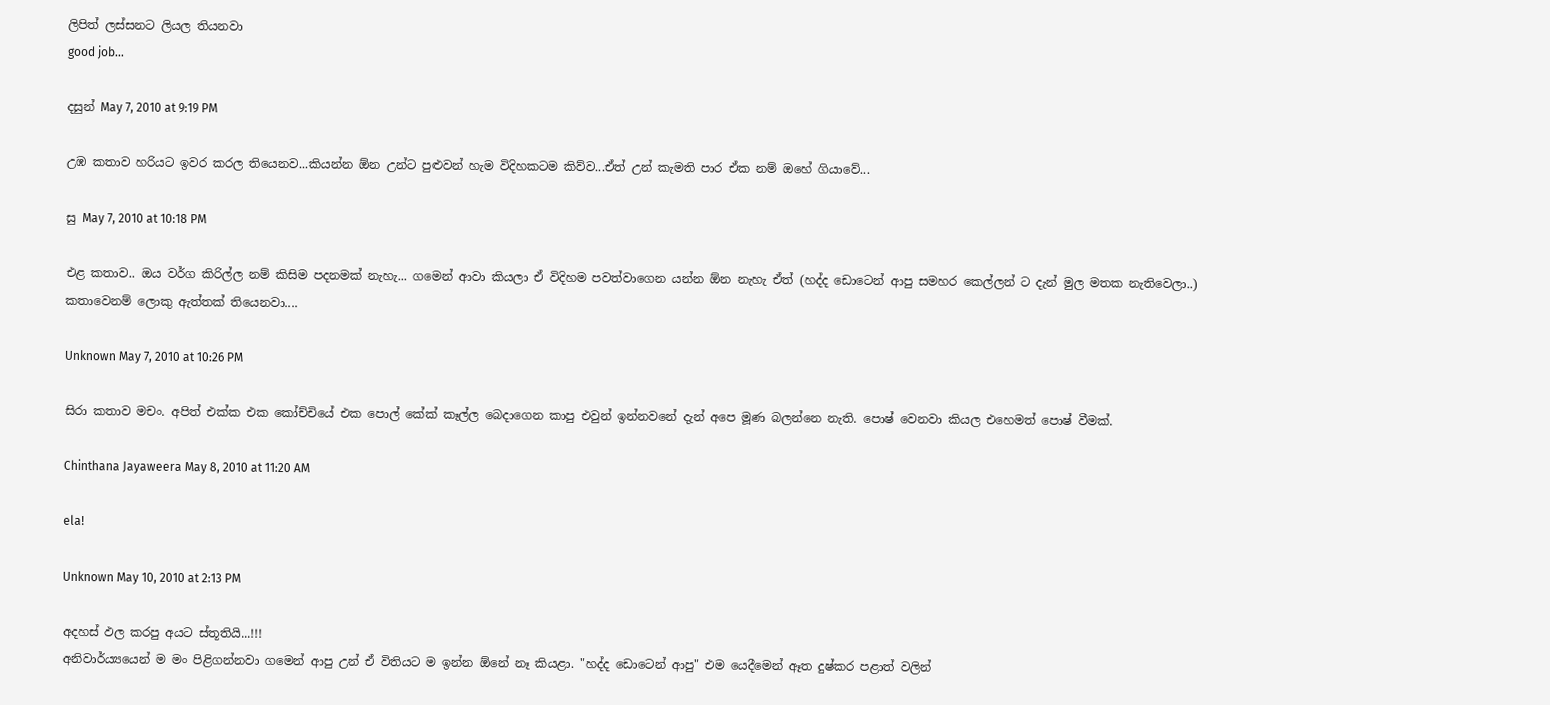ලිපිත් ලස්සනට ලියල තියනවා
good job...

දසුන් May 7, 2010 at 9:19 PM

උඹ කතාව හරියට ඉවර කරල තියෙනව...කියන්න ඕන උන්ට පුළුවන් හැම විදිහකටම කිව්ව...ඒත් උන් කැමති පාර ඒක නම් ඔහේ ගියාවේ...

සු May 7, 2010 at 10:18 PM

එළ කතාව.. ඔය වර්ග කිරිල්ල නම් කිසිම පදනමක් නැහැ... ගමෙන් ආවා කියලා ඒ විදිහම පවත්වාගෙන යන්න ඕන නැහැ ඒත් (හද්ද ඩොටෙන් ආපු සමහර කෙල්ලන් ට දැන් මුල මතක නැතිවෙලා..) කතාවෙනම් ලොකු ඇත්තක් තියෙනවා....

Unknown May 7, 2010 at 10:26 PM

සිරා කතාව මචං. අපිත් එක්ක එක කෝච්චියේ එක පොල් කේක් කෑල්ල බෙදාගෙන කාපු එවුන් ඉන්නවනේ දැන් අපෙ මූණ බලන්නෙ නැති. පොෂ් වෙනවා කියල එහෙමත් පොෂ් වීමක්.

Chinthana Jayaweera May 8, 2010 at 11:20 AM

ela!

Unknown May 10, 2010 at 2:13 PM

අදහස් ඵල කරපු අයට ස්තූතියි...!!!
අනිවාර්ය්‍යයෙන් ම මං පිළිගන්නවා ගමෙන් ආපු උන් ඒ විතියට ම ඉන්න ඕනේ නෑ කියළා. "හද්ද ඩොටෙන් ආපු" එම යෙදීමෙන් ඈත දුෂ්කර පළාත් වලින්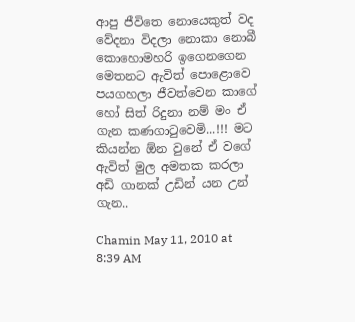ආපු ජීවිතෙ නොයෙකුත් වද වේදනා විදලා නොකා නොබී කොහොමහරි ඉගෙනගෙන මෙතනට ඇවිත් පොළොවෙ පයගහලා ජීවත්වෙන කාගේ හෝ සිත් රිදුනා නම් මං ඒ ගැන කණගාටුවෙමි...!!! මට කියන්න ඕන වුනේ ඒ වගේ ඇවිත් මුල අමතක කරලා අඩි ගානක් උඩින් යන උන් ගැන..

Chamin May 11, 2010 at 8:39 AM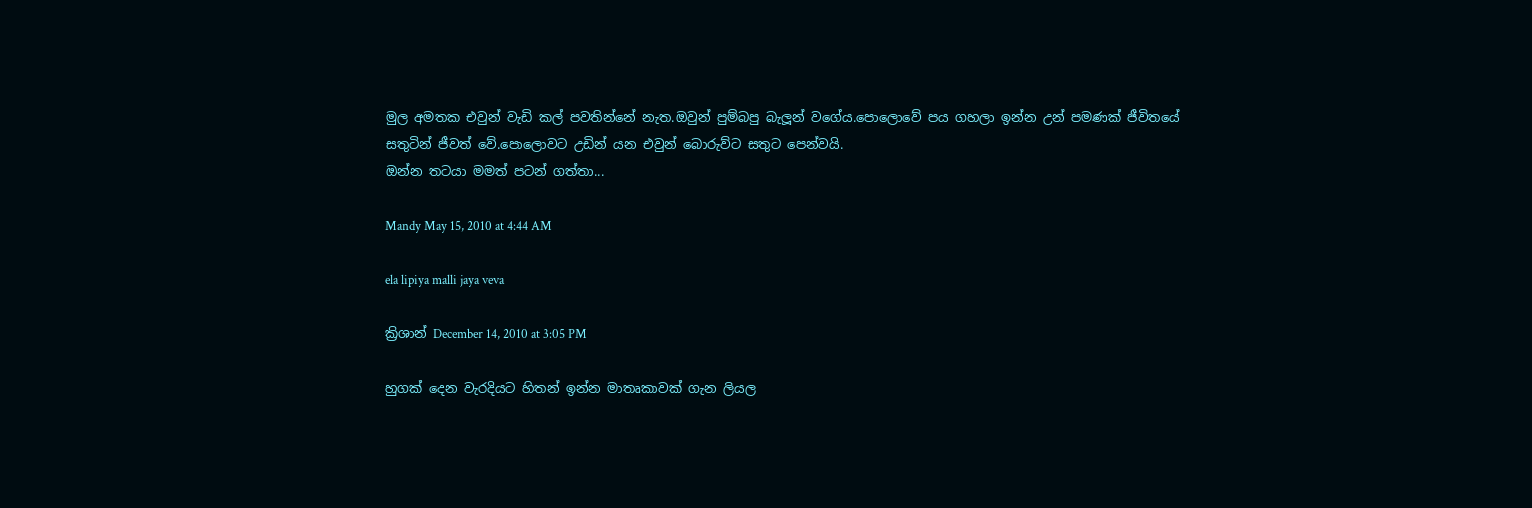මුල අමතක එවුන් වැඩි කල් පවතින්නේ නැත.ඔවුන් පුම්බපු බැලූන් වගේය.පොලොවේ පය ගහලා ඉන්න උන් පමණක් ජීවිතයේ සතුටින් ජීවත් වේ.පොලොවට උඩින් යන එවුන් බොරුව්ට සතුට පෙන්වයි.
ඔන්න තටයා මමත් පටන් ගත්තා...

Mandy May 15, 2010 at 4:44 AM

ela lipiya malli jaya veva

ක්‍රිශාන් December 14, 2010 at 3:05 PM

හුගක් දෙන වැරදියට හිතන් ඉන්න මාතෘකාවක් ගැන ලියල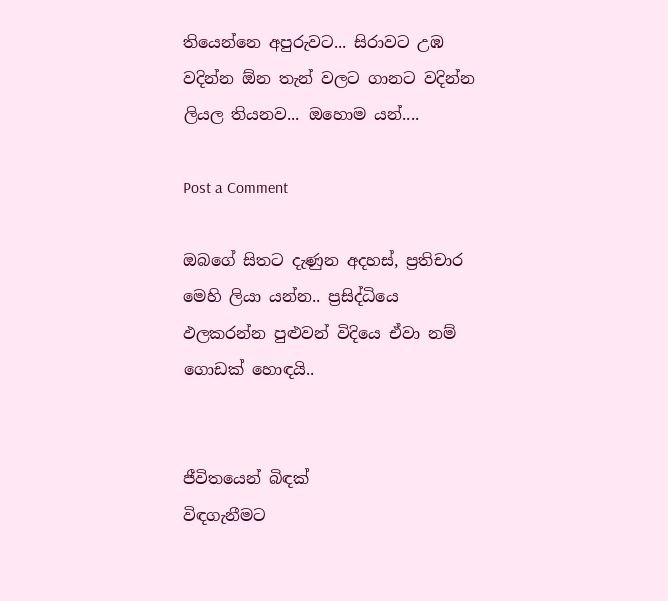තියෙන්නෙ අපුරුවට... සිරාවට උඹ වදින්න ඕන තැන් වලට ගානට වදින්න ලියල තියනව... ඔහොම යන්....

Post a Comment

ඔබගේ සිතට දැණුන අදහස්, ප්‍රතිචාර මෙහි ලියා යන්න.. ප්‍රසිද්ධියෙ ඵලකරන්න පුළුවන් විදියෙ ඒවා නම් ගොඩක් හොඳයි..


ජීවිතයෙන් බිඳක්
විඳගැනීමට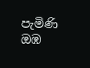පැමිණි ඔඹ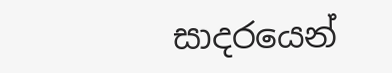සාදරයෙන්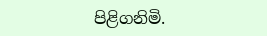පිළිගනිමි.